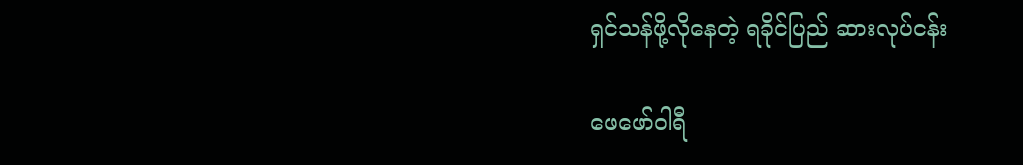ရှင်သန်ဖို့လိုနေတဲ့ ရခိုင်ပြည် ဆားလုပ်ငန်း

ဖေဖော်ဝါရီ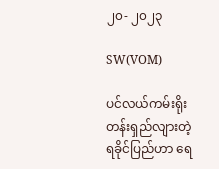၂၀- ၂၀၂၃

SW(VOM)

ပင်လယ်ကမ်းရိုးတန်းရှည်လျားတဲ့ ရခိုင်ပြည်ဟာ ရေ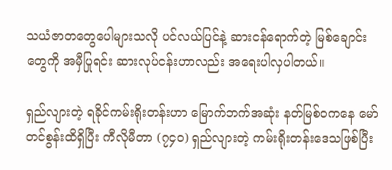သယံဇာတတွေပေါများသလို ပင်လယ်ပြင်နဲ့ ဆားငန်ရောက်တဲ့ မြစ်ချောင်းတွေကို အမှီပြုရင်း ဆားလုပ်ငန်းဟာလည်း အရေးပါလှပါတယ်။

ရှည်လျားတဲ့ ရခိုင်ကမ်းရိုးတန်းဟာ မြောက်ဘက်အဆုံး နတ်မြစ်ဝကနေ မော်တင်စွန်းထိရှိပြီး ကီလိုမီတာ (၇၄၀) ရှည်လျားတဲ့ ကမ်းရိုးတန်းဒေသဖြစ်ပြီး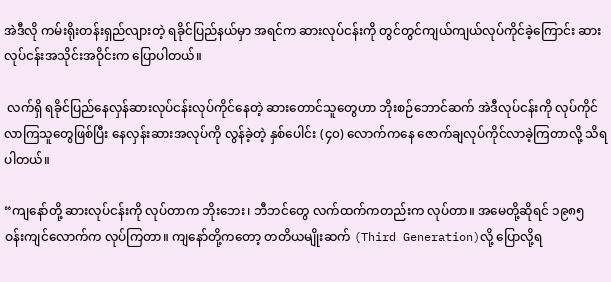အဲဒီလို ကမ်းရိုးတန်းရှည်လျားတဲ့ ရခိုင်ပြည်နယ်မှာ အရင်က ဆားလုပ်ငန်းကို တွင်တွင်ကျယ်ကျယ်လုပ်ကိုင်ခဲ့ကြောင်း ဆားလုပ်ငန်းအသိုင်းအဝိုင်းက ပြောပါတယ်။

 လက်ရှိ ရခိုင်ပြည်နေလှန်ဆားလုပ်ငန်းလုပ်ကိုင်နေတဲ့ ဆားတောင်သူတွေဟာ ဘိုးစဉ်ဘောင်ဆက် အဲဒီလုပ်ငန်းကို လုပ်ကိုင်လာကြသူတွေဖြစ်ပြီး နေလှန်းဆားအလုပ်ကို လွန်ခဲ့တဲ့ နှစ်ပေါင်း (၄၀) လောက်ကနေ ဇောက်ချလုပ်ကိုင်လာခဲ့ကြတာလို့ သိရပါတယ်။

“ကျနော်တို့ ဆားလုပ်ငန်းကို လုပ်တာက ဘိုးဘေး၊ ဘီဘင်တွေ လက်ထက်ကတည်းက လုပ်တာ။ အမေတို့ဆိုရင် ၁၉၈၅ ဝန်းကျင်လောက်က လုပ်ကြတာ။ ကျနော်တို့ကတော့ တတိယမျိုးဆက် (Third Generation)လို့ ပြောလို့ရ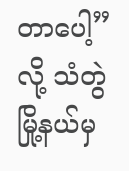တာပေါ့”လို့ သံတွဲမြို့နယ်မှ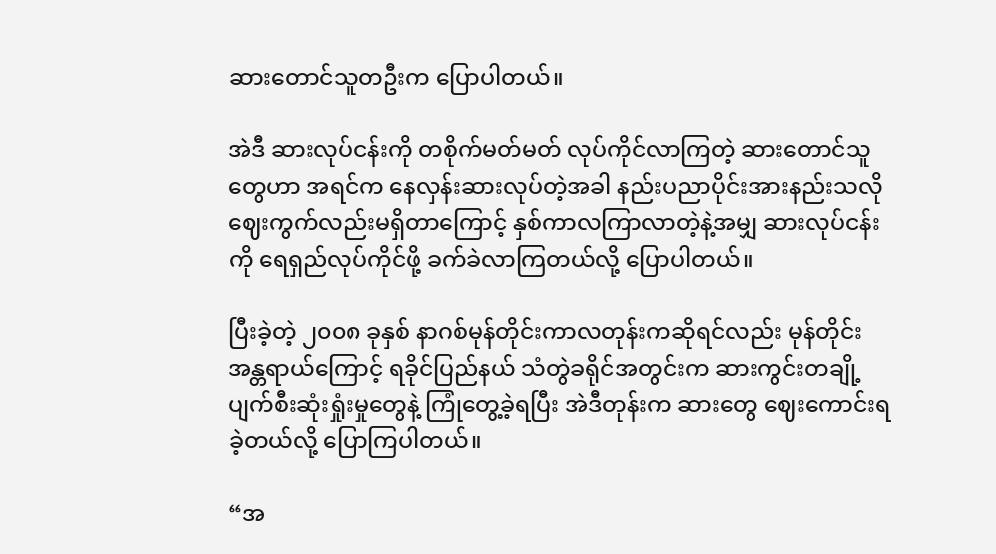ဆားတောင်သူတဦးက ပြောပါတယ်။

အဲဒီ ဆားလုပ်ငန်းကို တစိုက်မတ်မတ် လုပ်ကိုင်လာကြတဲ့ ဆားတောင်သူတွေဟာ အရင်က နေလှန်းဆားလုပ်တဲ့အခါ နည်းပညာပိုင်းအားနည်းသလို ဈေးကွက်လည်းမရှိတာကြောင့် နှစ်ကာလကြာလာတဲ့နဲ့အမျှ ဆားလုပ်ငန်းကို ရေရှည်လုပ်ကိုင်ဖို့ ခက်ခဲလာကြတယ်လို့ ပြောပါတယ်။

ပြီးခဲ့တဲ့ ၂၀၀၈ ခုနှစ် နာဂစ်မုန်တိုင်းကာလတုန်းကဆိုရင်လည်း မုန်တိုင်းအန္တရာယ်ကြောင့် ရခိုင်ပြည်နယ် သံတွဲခရိုင်အတွင်းက ဆားကွင်းတချို့ ပျက်စီးဆုံးရှုံးမှုတွေနဲ့ ကြုံတွေ့ခဲ့ရပြီး အဲဒီတုန်းက ဆားတွေ ဈေးကောင်းရခဲ့တယ်လို့ ပြောကြပါတယ်။

“အ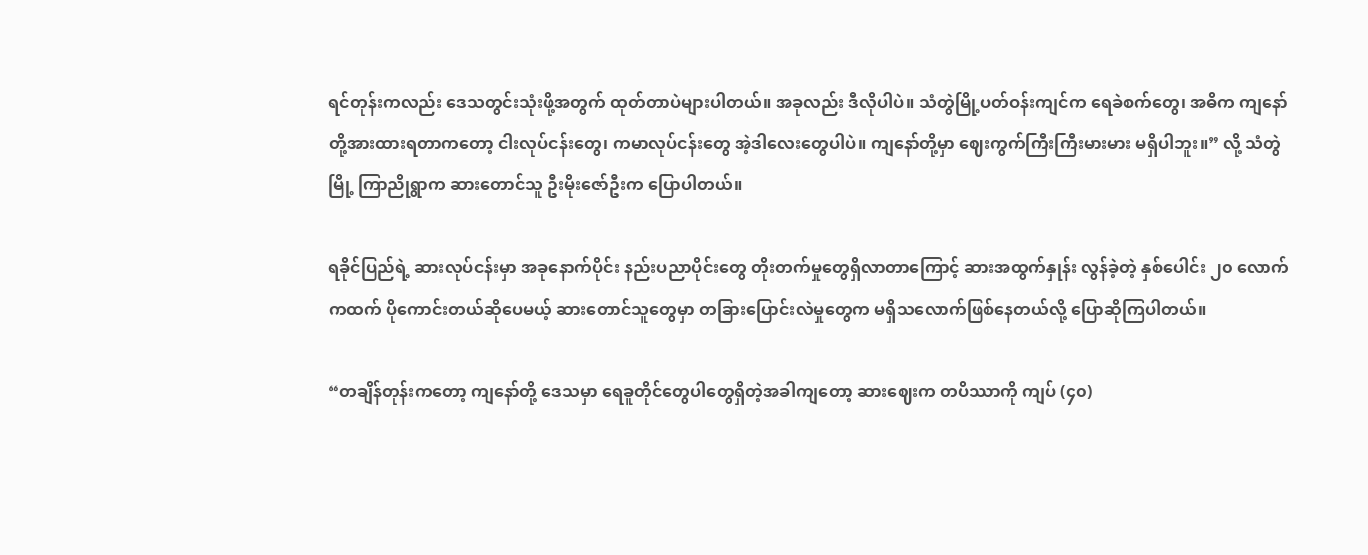ရင်တုန်းကလည်း ဒေသတွင်းသုံးဖို့အတွက် ထုတ်တာပဲများပါတယ်။ အခုလည်း ဒီလိုပါပဲ။ သံတွဲမြို့ပတ်ဝန်းကျင်က ရေခဲစက်တွေ၊ အဓိက ကျနော်တို့အားထားရတာကတော့ ငါးလုပ်ငန်းတွေ၊ ကမာလုပ်ငန်းတွေ အဲ့ဒါလေးတွေပါပဲ။ ကျနော်တို့မှာ ဈေးကွက်ကြီးကြီးမားမား မရှိပါဘူး။” လို့ သံတွဲမြို့ ကြာညိုရွာက ဆားတောင်သူ ဦးမိုးဇော်ဦးက ပြောပါတယ်။

ရခိုင်ပြည်ရဲ့ ဆားလုပ်ငန်းမှာ အခုနောက်ပိုင်း နည်းပညာပိုင်းတွေ တိုးတက်မှုတွေရှိလာတာကြောင့် ဆားအထွက်နှုန်း လွန်ခဲ့တဲ့ နှစ်ပေါင်း ၂၀ လောက်ကထက် ပိုကောင်းတယ်ဆိုပေမယ့် ဆားတောင်သူတွေမှာ တခြားပြောင်းလဲမှုတွေက မရှိသလောက်ဖြစ်နေတယ်လို့ ပြောဆိုကြပါတယ်။

“တချိန်တုန်းကတော့ ကျနော်တို့ ဒေသမှာ ရေခူတိုင်တွေပါတွေရှိတဲ့အခါကျတော့ ဆားဈေးက တပိဿာကို ကျပ် (၄၀)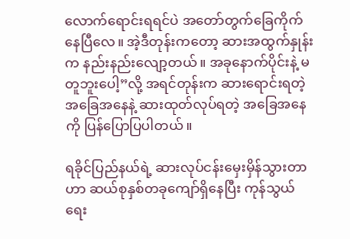လောက်ရောင်းရရင်ပဲ အတော်တွက်ခြေကိုက်နေပြီလေ။ အဲ့ဒီတုန်းကတော့ ဆားအထွက်နှုန်းက နည်းနည်းလျော့တယ်။ အခုနောက်ပိုင်းနဲ့ မတူဘူးပေါ့”လို့ အရင်တုန်းက ဆားရောင်းရတဲ့အခြေအနေနဲ့ ဆားထုတ်လုပ်ရတဲ့ အခြေအနေကို ပြန်ပြောပြပါတယ်။

ရခိုင်ပြည်နယ်ရဲ့ ဆားလုပ်ငန်းမှေးမှိန်သွားတာဟာ ဆယ်စုနှစ်တခုကျော်ရှိနေပြီး ကုန်သွယ်ရေး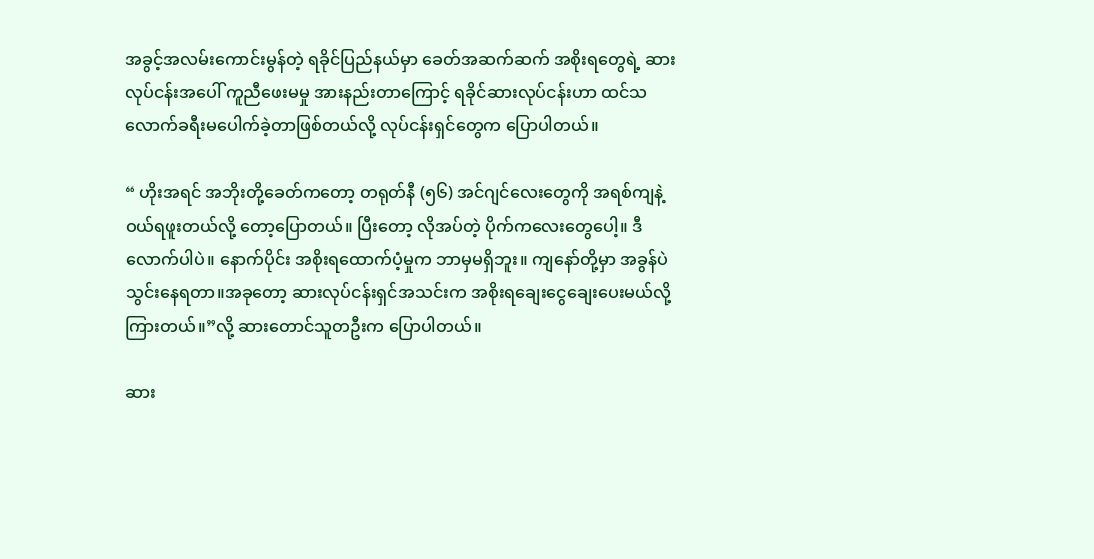အခွင့်အလမ်းကောင်းမွန်တဲ့ ရခိုင်ပြည်နယ်မှာ ခေတ်အဆက်ဆက် အစိုးရတွေရဲ့ ဆားလုပ်ငန်းအပေါ် ကူညီဖေးမမှု အားနည်းတာကြောင့် ရခိုင်ဆားလုပ်ငန်းဟာ ထင်သလောက်ခရီးမပေါက်ခဲ့တာဖြစ်တယ်လို့ လုပ်ငန်းရှင်တွေက ပြောပါတယ်။

“ ဟိုးအရင် အဘိုးတို့ခေတ်ကတော့ တရုတ်နီ (၅၆) အင်ဂျင်လေးတွေကို အရစ်ကျနဲ့ဝယ်ရဖူးတယ်လို့ တော့ပြောတယ်။ ပြီးတော့ လိုအပ်တဲ့ ပိုက်ကလေးတွေပေါ့။ ဒီလောက်ပါပဲ။ နောက်ပိုင်း အစိုးရထောက်ပံ့မှုက ဘာမှမရှိဘူး။ ကျနော်တို့မှာ အခွန်ပဲ သွင်းနေရတာ။အခုတော့ ဆားလုပ်ငန်းရှင်အသင်းက အစိုးရချေးငွေချေးပေးမယ်လို့ ကြားတယ်။”လို့ ဆားတောင်သူတဦးက ပြောပါတယ်။

ဆား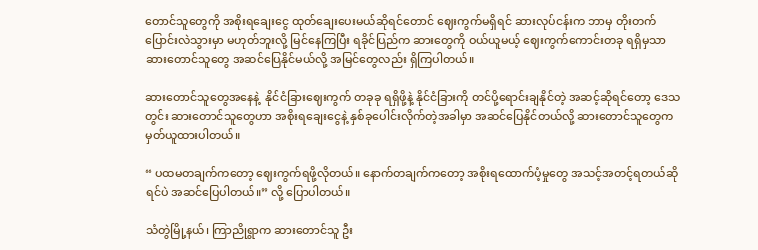တောင်သူတွေကို အစိုးရချေးငွေ ထုတ်ချေးပေးမယ်ဆိုရင်တောင် ဈေးကွက်မရှိရင် ဆားလုပ်ငန်းက ဘာမှ တိုးတက်ပြောင်းလဲသွားမှာ မဟုတ်ဘူးလို့ မြင်နေကြပြီး ရခိုင်ပြည်က ဆားတွေကို ဝယ်ယူမယ့် ဈေးကွက်ကောင်းတခု ရရှိမှသာ ဆားတောင်သူတွေ အဆင်ပြေနိုင်မယ်လို့ အမြင်တွေလည်း ရှိကြပါတယ်။

ဆားတောင်သူတွေအနေနဲ့  နိုင်ငံခြားဈေးကွက် တခုခု ရရှိဖို့နဲ့ နိုင်ငံခြားကို တင်ပို့ရောင်းချနိုင်တဲ့ အဆင့်ဆိုရင်တော့ ဒေသတွင်း ဆားတောင်သူတွေဟာ အစိုးရချေးငွေနဲ့ နှစ်ခုပေါင်းလိုက်တဲ့အခါမှာ အဆင်ပြေနိုင်တယ်လို့ ဆားတောင်သူတွေက မှတ်ယူထားပါတယ်။

“ ပထမတချက်ကတော့ ဈေးကွက်ရဖို့လိုတယ်။ နောက်တချက်ကတော့ အစိုးရထောက်ပံ့မှုတွေ အသင့်အတင့်ရတယ်ဆိုရင်ပဲ အဆင်ပြေပါတယ်။” လို့ ပြောပါတယ်။

သံတွဲမြို့နယ်၊ ကြာညိုရွာက ဆားတောင်သူ ဦး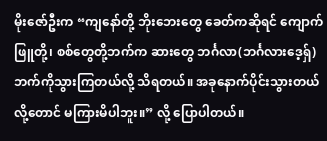မိုးဇော်ဦးက “ကျနော်တို့ ဘိုးဘေးတွေ ခေတ်ကဆိုရင် ကျောက်ဖြူတို့၊ စစ်တွေတို့ဘက်က ဆားတွေ ဘင်္ဂလာ(ဘင်္ဂလားဒေ့ရှ်)ဘက်ကိုသွားကြတယ်လို့ သိရတယ်။ အခုနောက်ပိုင်းသွားတယ်လို့တောင် မကြားမိပါဘူး။” လို့ ပြောပါတယ်။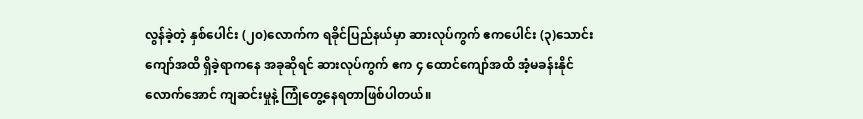လွန်ခဲ့တဲ့ နှစ်ပေါင်း (၂၀)လောက်က ရခိုင်ပြည်နယ်မှာ ဆားလုပ်ကွက် ဧကပေါင်း (၃)သောင်းကျော်အထိ ရှိခဲ့ရာကနေ အခုဆိုရင် ဆားလုပ်ကွက် ဧက ၄ ထောင်ကျော်အထိ အံ့မခန်းနိုင်လောက်အောင် ကျဆင်းမှုနဲ့ ကြုံတွေ့နေရတာဖြစ်ပါတယ်။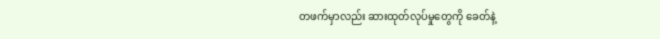တဖက်မှာလည်း ဆားထုတ်လုပ်မှုတွေကို ခေတ်နဲ့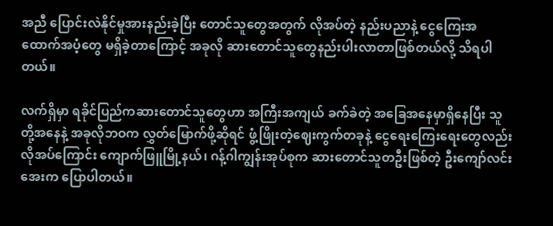အညီ ပြောင်းလဲနိုင်မှုအားနည်းခဲ့ပြီး တောင်သူတွေအတွက် လိုအပ်တဲ့ နည်းပညာနဲ့ ငွေကြေးအထောက်အပံ့တွေ မရှိခဲ့တာကြောင့် အခုလို ဆားတောင်သူတွေနည်းပါးလာတာဖြစ်တယ်လို့ သိရပါတယ်။

လက်ရှိမှာ ရခိုင်ပြည်ကဆားတောင်သူတွေဟာ အကြီးအကျယ် ခက်ခဲတဲ့ အခြေအနေမှာရှိနေပြီး သူတို့အနေနဲ့ အခုလိုဘဝက လွှတ်မြောက်ဖို့ဆိုရင် ဖွံ့ဖြိုးတဲ့ဈေးကွက်တခုနဲ့ ငွေရေးကြေးရေးတွေလည်း လိုအပ်ကြောင်း ကျောက်ဖြူမြို့နယ်၊ ဂန့်ဂါကျွန်းအုပ်စုက ဆားတောင်သူတဦးဖြစ်တဲ့ ဦးကျော်လင်းအေးက ပြောပါတယ်။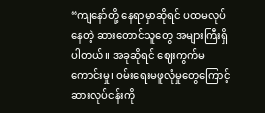“ကျနော်တို့ နေရာမှာဆိုရင် ပထမလုပ်နေတဲ့ ဆားတောင်သူတွေ အများကြီးရှိပါတယ်။ အခုဆိုရင် ဈေးကွက်မကောင်းမှု၊ ဝမ်းရေးမဖူလုံမှုတွေကြောင့် ဆားလုပ်ငန်းကို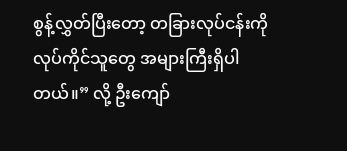စွန့်လွှတ်ပြီးတော့ တခြားလုပ်ငန်းကိုလုပ်ကိုင်သူတွေ အများကြီးရှိပါတယ်။” လို့ ဦးကျော်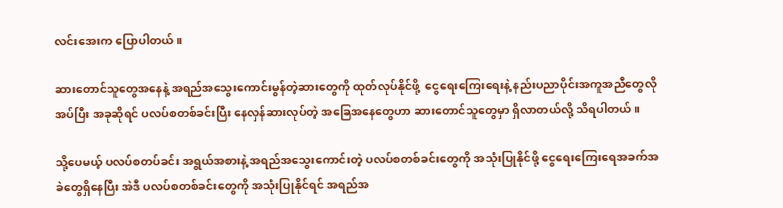လင်းအေးက ပြောပါတယ်။

ဆားတောင်သူတွေအနေနဲ့ အရည်အသွေးကောင်းမွန်တဲ့ဆားတွေကို ထုတ်လုပ်နိုင်ဖို့  ငွေရေးကြေးရေးနဲ့ နည်းပညာပိုင်းအကူအညီတွေလိုအပ်ပြီး အခုဆိုရင် ပလပ်စတစ်ခင်းပြီး နေလှန်ဆားလုပ်တဲ့ အခြေအနေတွေဟာ ဆားတောင်သူတွေမှာ ရှိလာတယ်လို့ သိရပါတယ်။

သို့ပေမယ့် ပလပ်စတပ်ခင်း အရွယ်အစားနဲ့ အရည်အသွေးကောင်းတဲ့ ပလပ်စတစ်ခင်းတွေကို အသုံးပြုနိုင်ဖို့ ငွေရေးကြေးရေအခက်အခဲတွေရှိနေပြီး အဲဒီ ပလပ်စတစ်ခင်းတွေကို အသုံးပြုနိုင်ရင် အရည်အ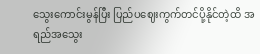သွေးကောင်းမွန်ပြီး ပြည်ပဈေးကွက်တင်ပို့နိုင်တဲ့ထိ အရည်အသွေး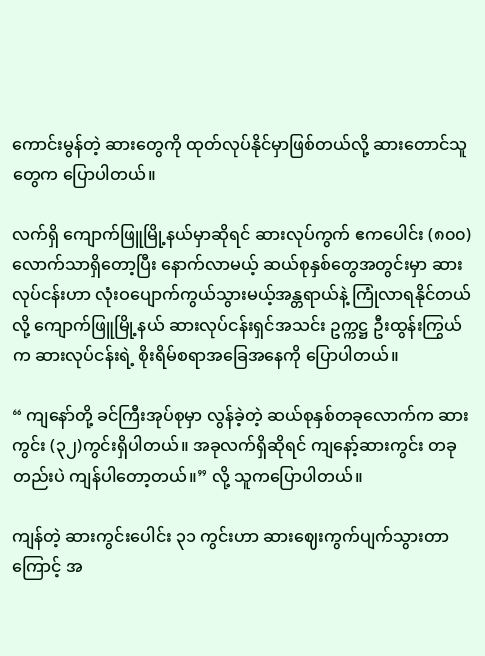ကောင်းမွန်တဲ့ ဆားတွေကို ထုတ်လုပ်နိုင်မှာဖြစ်တယ်လို့ ဆားတောင်သူတွေက ပြောပါတယ်။

လက်ရှိ ကျောက်ဖြူမြို့နယ်မှာဆိုရင် ဆားလုပ်ကွက် ဧကပေါင်း (၈၀၀)လောက်သာရှိတော့ပြီး နောက်လာမယ့် ဆယ်စုနှစ်တွေအတွင်းမှာ ဆားလုပ်ငန်းဟာ လုံးဝပျောက်ကွယ်သွားမယ့်အန္တရာယ်နဲ့ ကြုံလာရနိုင်တယ်လို့ ကျောက်ဖြူမြို့နယ် ဆားလုပ်ငန်းရှင်အသင်း ဥက္ကဋ္ဌ ဦးထွန်းကြွယ်က ဆားလုပ်ငန်းရဲ့ စိုးရိမ်စရာအခြေအနေကို ပြောပါတယ်။

“ ကျနော်တို့ ခင်ကြီးအုပ်စုမှာ လွန်ခဲ့တဲ့ ဆယ်စုနှစ်တခုလောက်က ဆားကွင်း (၃၂)ကွင်းရှိပါတယ်။ အခုလက်ရှိဆိုရင် ကျနော့်ဆားကွင်း တခုတည်းပဲ ကျန်ပါတော့တယ်။” လို့ သူကပြောပါတယ်။

ကျန်တဲ့ ဆားကွင်းပေါင်း ၃၁ ကွင်းဟာ ဆားဈေးကွက်ပျက်သွားတာကြောင့် အ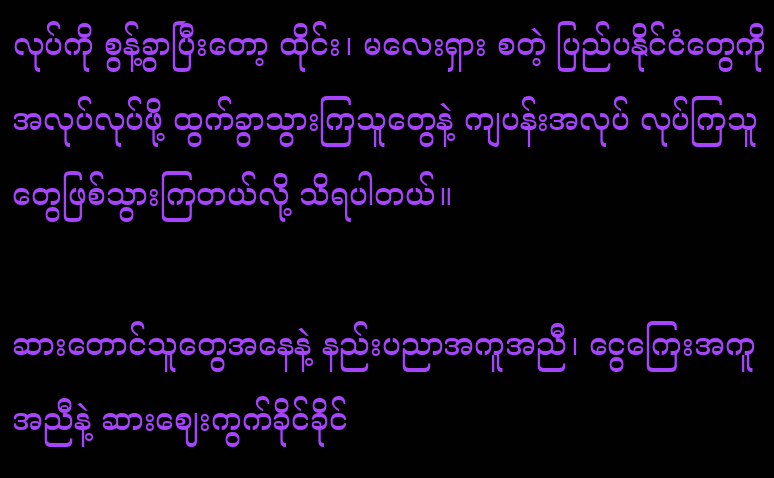လုပ်ကို စွန့်ခွာပြီးတော့ ထိုင်း၊ မလေးရှား စတဲ့ ပြည်ပနိုင်ငံတွေကို အလုပ်လုပ်ဖို့ ထွက်ခွာသွားကြသူတွေနဲ့ ကျပန်းအလုပ် လုပ်ကြသူတွေဖြစ်သွားကြတယ်လို့ သိရပါတယ်။

ဆားတောင်သူတွေအနေနဲ့ နည်းပညာအကူအညီ၊ ငွေကြေးအကူအညီနဲ့ ဆားဈေးကွက်ခိုင်ခိုင်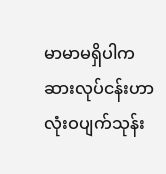မာမာမရှိပါက ဆားလုပ်ငန်းဟာ လုံးဝပျက်သုန်း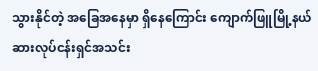သွားနိုင်တဲ့ အခြေအနေမှာ ရှိနေကြောင်း ကျောက်ဖြူမြို့နယ် ဆားလုပ်ငန်းရှင်အသင်း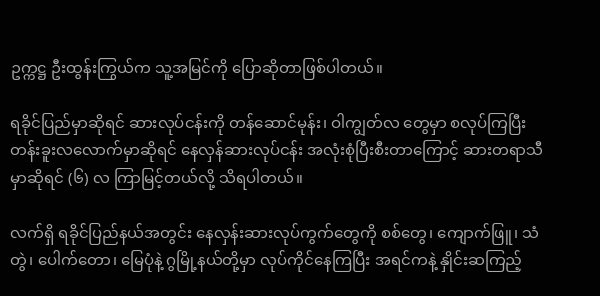ဥက္ကဋ္ဌ ဦးထွန်းကြွယ်က သူ့အမြင်ကို ပြောဆိုတာဖြစ်ပါတယ်။

ရခိုင်ပြည်မှာဆိုရင် ဆားလုပ်ငန်းကို တန်ဆောင်မုန်း၊ ဝါကျွတ်လ တွေမှာ စလုပ်ကြပြီး တန်းခူးလလောက်မှာဆိုရင် နေလှန်ဆားလုပ်ငန်း အလုံးစုံပြီးစီးတာကြောင့် ဆားတရာသီမှာဆိုရင် (၆) လ ကြာမြင့်တယ်လို့ သိရပါတယ်။

လက်ရှိ ရခိုင်ပြည်နယ်အတွင်း နေလှန်းဆားလုပ်ကွက်တွေကို စစ်တွေ၊ ကျောက်ဖြူ၊ သံတွဲ၊ ပေါက်တော၊ မြေပုံနဲ့ ဂွမြို့နယ်တို့မှာ လုပ်ကိုင်နေကြပြီး အရင်ကနဲ့ နှိုင်းဆကြည့်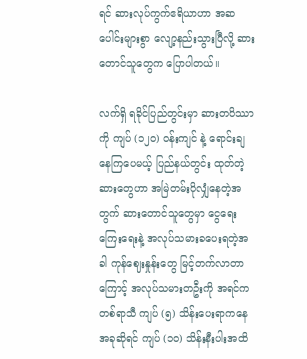ရင် ဆားလုပ်ကွက်ဧရိယာဟာ အဆပေါင်းများစွာ လျော့နည်းသွားပြီလို့ ဆားတောင်သူတွေက ပြောပါတယ်။

လက်ရှိ ရခိုင်ပြည်တွင်းမှာ ဆားတပိဿာကို ကျပ် (၁၂၀) ဝန်းကျင် နဲ့ ရောင်းချနေကြပေမယ့် ပြည်နယ်တွင်း ထုတ်တဲ့ ဆားတွေဟာ အမြဲတမ်းပိုလျှံနေတဲ့အတွက် ဆားတောင်သူတွေမှာ ငွေရေးကြေးရေးနဲ့ အလုပ်သမားခပေးရတဲ့အခါ ကုန်ဈေးနှုန်းတွေ မြင့်တက်လာတာကြောင့် အလုပ်သမားတဦးကို အရင်က တစ်ရာသီ ကျပ် (၅) သိန်းပေးရာကနေ အခုဆိုရင် ကျပ် (၁၀) သိန်းနီးပါးအထိ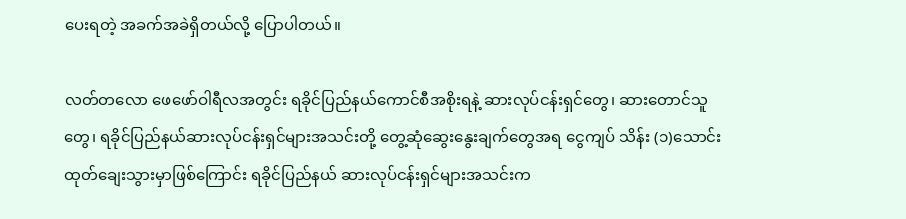ပေးရတဲ့ အခက်အခဲရှိတယ်လို့ ပြောပါတယ်။

လတ်တလော ဖေဖော်ဝါရီလအတွင်း ရခိုင်ပြည်နယ်ကောင်စီအစိုးရနဲ့ ဆားလုပ်ငန်းရှင်တွေ၊ ဆားတောင်သူတွေ၊ ရခိုင်ပြည်နယ်ဆားလုပ်ငန်းရှင်များအသင်းတို့ တွေ့ဆုံဆွေးနွေးချက်တွေအရ ငွေကျပ် သိန်း (၁)သောင်းထုတ်ချေးသွားမှာဖြစ်ကြောင်း ရခိုင်ပြည်နယ် ဆားလုပ်ငန်းရှင်များအသင်းက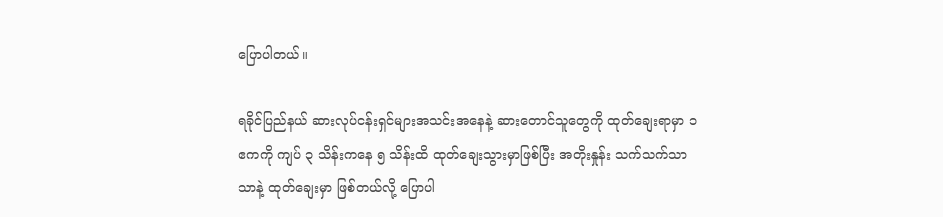ပြောပါတယ်။

ရခိုင်ပြည်နယ် ဆားလုပ်ငန်းရှင်များအသင်းအနေနဲ့ ဆားတောင်သူတွေကို ထုတ်ချေးရာမှာ ၁ ဧကကို ကျပ် ၃ သိန်းကနေ ၅ သိန်းထိ ထုတ်ချေးသွားမှာဖြစ်ပြီး အတိုးနှုန်း သက်သက်သာသာနဲ့ ထုတ်ချေးမှာ ဖြစ်တယ်လို့ ပြောပါ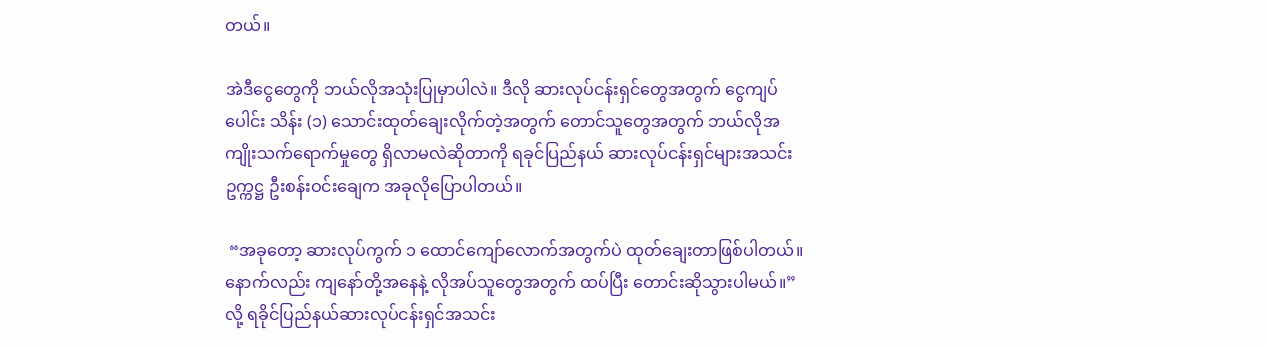တယ်။

အဲဒီငွေတွေကို ဘယ်လိုအသုံးပြုမှာပါလဲ။ ဒီလို ဆားလုပ်ငန်းရှင်တွေအတွက် ငွေကျပ်ပေါင်း သိန်း (၁) သောင်းထုတ်ချေးလိုက်တဲ့အတွက် တောင်သူတွေအတွက် ဘယ်လိုအကျိုးသက်ရောက်မှုတွေ ရှိလာမလဲဆိုတာကို ရခုင်ပြည်နယ် ဆားလုပ်ငန်းရှင်များအသင်း ဥက္ကဋ္ဌ ဦးစန်းဝင်းချေက အခုလိုပြောပါတယ်။

 “အခုတော့ ဆားလုပ်ကွက် ၁ ထောင်ကျော်လောက်အတွက်ပဲ ထုတ်ချေးတာဖြစ်ပါတယ်။ နောက်လည်း ကျနော်တို့အနေနဲ့ လိုအပ်သူတွေအတွက် ထပ်ပြီး တောင်းဆိုသွားပါမယ်။”လို့ ရခိုင်ပြည်နယ်ဆားလုပ်ငန်းရှင်အသင်း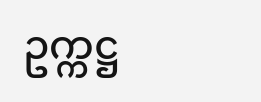ဥက္ကဋ္ဌ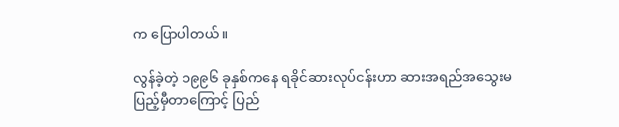က ပြောပါတယ်။

လွန်ခဲ့တဲ့ ၁၉၉၆ ခုနှစ်ကနေ ရခိုင်ဆားလုပ်ငန်းဟာ ဆားအရည်အသွေးမပြည့်မှီတာကြောင့် ပြည်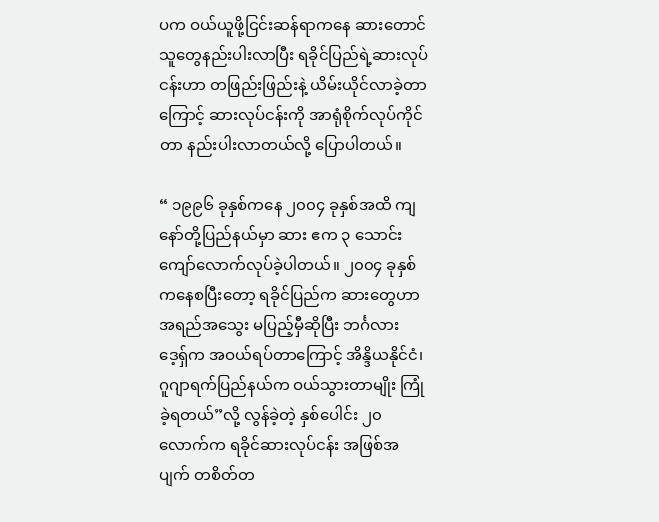ပက ဝယ်ယူဖို့ငြင်းဆန်ရာကနေ ဆားတောင်သူတွေနည်းပါးလာပြီး ရခိုင်ပြည်ရဲ့ဆားလုပ်ငန်းဟာ တဖြည်းဖြည်းနဲ့ ယိမ်းယိုင်လာခဲ့တာကြောင့် ဆားလုပ်ငန်းကို အာရုံစိုက်လုပ်ကိုင်တာ နည်းပါးလာတယ်လို့ ပြောပါတယ်။

“ ၁၉၉၆ ခုနှစ်ကနေ ၂၀၀၄ ခုနှစ်အထိ ကျနော်တို့ပြည်နယ်မှာ ဆား ဧက ၃ သောင်းကျော်လောက်လုပ်ခဲ့ပါတယ်။ ၂၀၀၄ ခုနှစ်ကနေစပြီးတော့ ရခိုင်ပြည်က ဆားတွေဟာ အရည်အသွေး မပြည့်မှီဆိုပြီး ဘင်္ဂလားဒေ့ရှ်က အဝယ်ရပ်တာကြောင့် အိန္ဒိယနိုင်ငံ၊ ဂူဂျာရက်ပြည်နယ်က ဝယ်သွားတာမျိုး ကြုံခဲ့ရတယ်”လို့ လွန်ခဲ့တဲ့ နှစ်ပေါင်း ၂၀ လောက်က ရခိုင်ဆားလုပ်ငန်း အဖြစ်အပျက် တစိတ်တ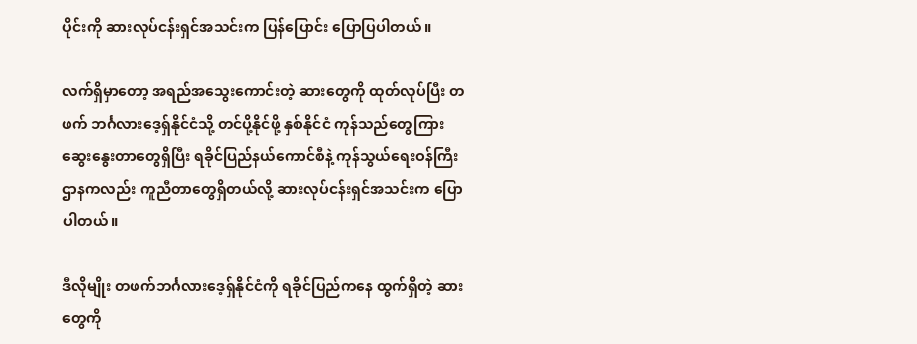ပိုင်းကို ဆားလုပ်ငန်းရှင်အသင်းက ပြန်ပြောင်း ပြောပြပါတယ်။

လက်ရှိမှာတော့ အရည်အသွေးကောင်းတဲ့ ဆားတွေကို ထုတ်လုပ်ပြီး တဖက် ဘင်္ဂလားဒေ့ရှ်နိုင်ငံသို့ တင်ပို့နိုင်ဖို့ နှစ်နိုင်ငံ ကုန်သည်တွေကြား ဆွေးနွေးတာတွေရှိပြီး ရခိုင်ပြည်နယ်ကောင်စီနဲ့ ကုန်သွယ်ရေးဝန်ကြီးဌာနကလည်း ကူညီတာတွေရှိတယ်လို့ ဆားလုပ်ငန်းရှင်အသင်းက ပြောပါတယ်။

ဒီလိုမျိုး တဖက်ဘင်္ဂလားဒေ့ရှ်နိုင်ငံကို ရခိုင်ပြည်ကနေ ထွက်ရှိတဲ့ ဆားတွေကို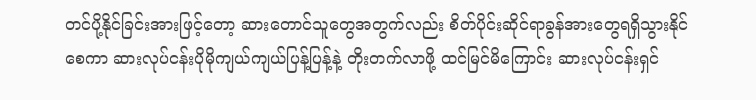တင်ပို့နိုင်ခြင်းအားဖြင့်တော့ ဆားတောင်သူတွေအတွက်လည်း စိတ်ပိုင်းဆိုင်ရာခွန်အားတွေရရှိသွားနိုင်စေကာ ဆားလုပ်ငန်းပိုမိုကျယ်ကျယ်ပြန့်ပြန့်နဲ့ တိုးတက်လာဖို့ ထင်မြင်မိကြောင်း ဆားလုပ်ငန်းရှင်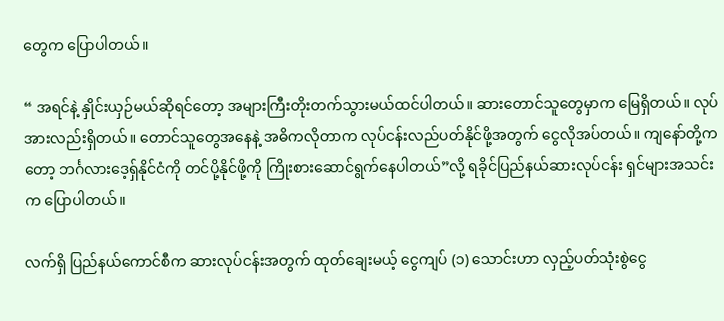တွေက ပြောပါတယ်။

“ အရင်နဲ့ နှိုင်းယှဉ်မယ်ဆိုရင်တော့ အများကြီးတိုးတက်သွားမယ်ထင်ပါတယ်။ ဆားတောင်သူတွေမှာက မြေရှိတယ်။ လုပ်အားလည်းရှိတယ်။ တောင်သူတွေအနေနဲ့ အဓိကလိုတာက လုပ်ငန်းလည်ပတ်နိုင်ဖို့အတွက် ငွေလိုအပ်တယ်။ ကျနော်တို့ကတော့ ဘင်္ဂလားဒေ့ရှ်နိုင်ငံကို တင်ပို့နိုင်ဖို့ကို ကြိုးစားဆောင်ရွက်နေပါတယ်”လို့ ရခိုင်ပြည်နယ်ဆားလုပ်ငန်း ရှင်များအသင်းက ပြောပါတယ်။

လက်ရှိ ပြည်နယ်ကောင်စီက ဆားလုပ်ငန်းအတွက် ထုတ်ချေးမယ့် ငွေကျပ် (၁) သောင်းဟာ လှည့်ပတ်သုံးစွဲငွေ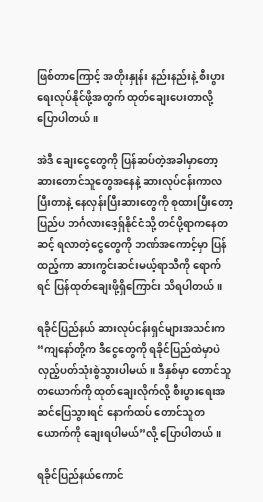ဖြစ်တာကြောင့် အတိုးနှုန်း နည်းနည်းနဲ့ စီးပွားရေးလုပ်နိုင်ဖို့အတွက် ထုတ်ချေးပေးတာလို့ပြောပါတယ်။

အဲဒီ ချေးငွေတွေကို ပြန်ဆပ်တဲ့အခါမှာတော့ ဆားတောင်သူတွေအနေနဲ့ ဆားလုပ်ငန်းကာလပြီးတာနဲ့ နေလှန်းပြီးဆားတွေကို စုထားပြီးတော့ ပြည်ပ ဘင်္ဂလားဒေ့ရှ်နိုင်ငံသို့ တင်ပို့ရာကနေတဆင့် ရလာတဲ့ငွေတွေကို ဘဏ်အကောင့်မှာ ပြန်ထည့်ကာ ဆားကွင်းဆင်းမယ့်ရာသီကို ရောက်ရင် ပြန်ထုတ်ချေးဖို့ရှိကြောင်း သိရပါတယ်။

ရခိုင်ပြည်နယ် ဆားလုပ်ငန်းရှင်များအသင်းက “ကျနော်တို့က ဒီငွေတွေကို ရခိုင်ပြည်ထဲမှာပဲ လှည့်ပတ်သုံးစွဲသွားပါမယ်။ ဒီနှစ်မှာ တောင်သူတယောက်ကို ထုတ်ချေးလိုက်လို့ စီးပွားရေးအဆင်ပြေသွားရင် နောက်ထပ် တောင်သူတယောက်ကို ချေးရပါမယ်”လို့ ပြောပါတယ်။

ရခိုင်ပြည်နယ်ကောင်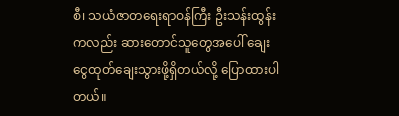စီ၊ သယံဇာတရေးရာဝန်ကြီး ဦးသန်းထွန်းကလည်း ဆားတောင်သူတွေအပေါ် ချေးငွေထုတ်ချေးသွားဖို့ရှိတယ်လို့ ပြောထားပါတယ်။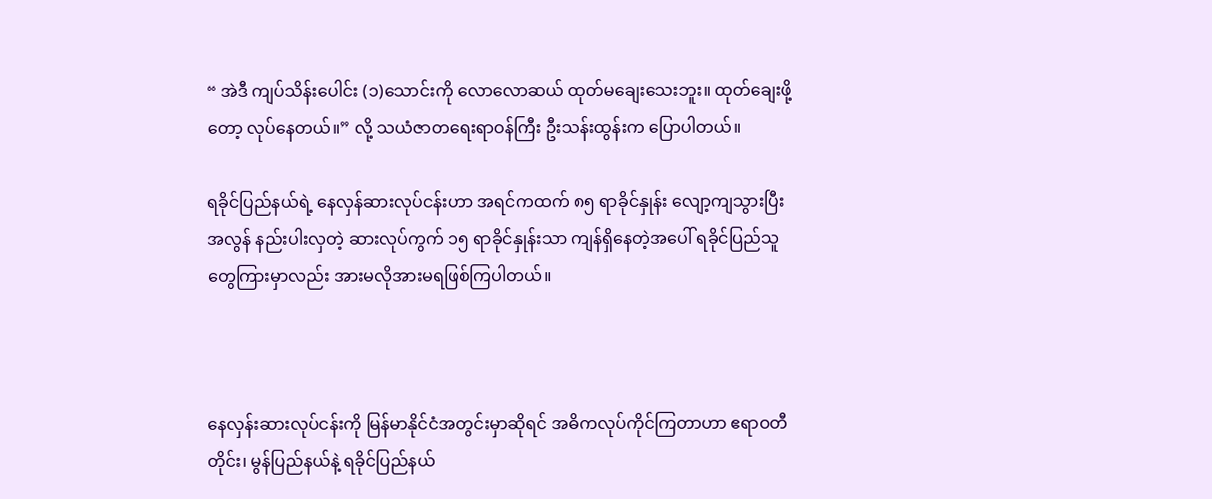“ အဲဒီ ကျပ်သိန်းပေါင်း (၁)သောင်းကို လောလောဆယ် ထုတ်မချေးသေးဘူး။ ထုတ်ချေးဖို့တော့ လုပ်နေတယ်။” လို့ သယံဇာတရေးရာဝန်ကြီး ဦးသန်းထွန်းက ပြောပါတယ်။

ရခိုင်ပြည်နယ်ရဲ့ နေလှန်ဆားလုပ်ငန်းဟာ အရင်ကထက် ၈၅ ရာခိုင်နှုန်း လျော့ကျသွားပြီး အလွန် နည်းပါးလှတဲ့ ဆားလုပ်ကွက် ၁၅ ရာခိုင်နှုန်းသာ ကျန်ရှိနေတဲ့အပေါ် ရခိုင်ပြည်သူတွေကြားမှာလည်း အားမလိုအားမရဖြစ်ကြပါတယ်။



နေလှန်းဆားလုပ်ငန်းကို မြန်မာနိုင်ငံအတွင်းမှာဆိုရင် အဓိကလုပ်ကိုင်ကြတာဟာ ဧရာဝတီတိုင်း၊ မွန်ပြည်နယ်နဲ့ ရခိုင်ပြည်နယ်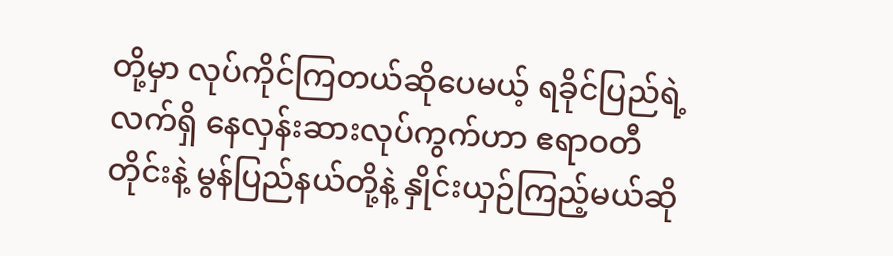တို့မှာ လုပ်ကိုင်ကြတယ်ဆိုပေမယ့် ရခိုင်ပြည်ရဲ့ လက်ရှိ နေလှန်းဆားလုပ်ကွက်ဟာ ဧရာဝတီတိုင်းနဲ့ မွန်ပြည်နယ်တို့နဲ့ နှိုင်းယှဉ်ကြည့်မယ်ဆို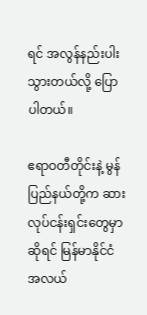ရင် အလွန်နည်းပါးသွားတယ်လို့ ပြောပါတယ်။

ဧရာဝတီတိုင်းနဲ့ မွန်ပြည်နယ်တို့က ဆားလုပ်ငန်းရှင်းတွေမှာဆိုရင် မြန်မာနိုင်ငံအလယ်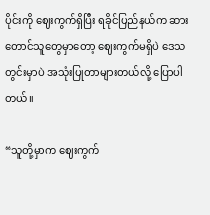ပိုင်းကို ဈေးကွက်ရှိပြီး ရခိုင်ပြည်နယ်က ဆားတောင်သူတွေမှာတော့ ဈေးကွက်မရှိပဲ ဒေသတွင်းမှာပဲ အသုံးပြုတာများတယ်လို့ ပြောပါတယ်။

“သူတို့မှာက ဈေးကွက်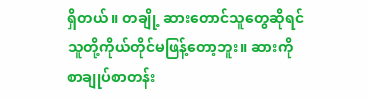ရှိတယ်။ တချို့ ဆားတောင်သူတွေဆိုရင် သူတို့ကိုယ်တိုင်မဖြန့်တော့ဘူး။ ဆားကို စာချုပ်စာတန်း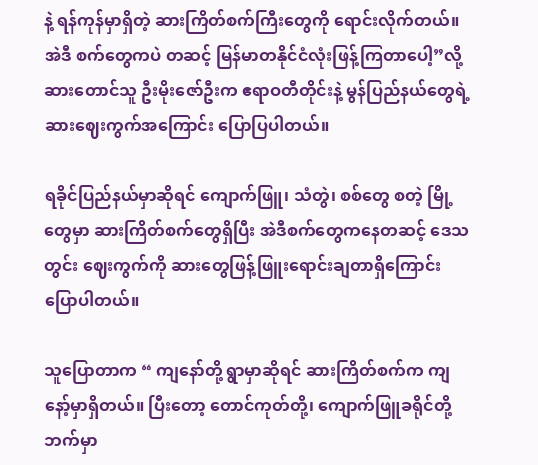နဲ့ ရန်ကုန်မှာရှိတဲ့ ဆားကြိတ်စက်ကြီးတွေကို ရောင်းလိုက်တယ်။ အဲဒီ စက်တွေကပဲ တဆင့် မြန်မာတနိုင်ငံလုံးဖြန့်ကြတာပေါ့”လို့ ဆားတောင်သူ ဦးမိုးဇော်ဦးက ဧရာဝတီတိုင်းနဲ့ မွန်ပြည်နယ်တွေရဲ့  ဆားဈေးကွက်အကြောင်း ပြောပြပါတယ်။

ရခိုင်ပြည်နယ်မှာဆိုရင် ကျောက်ဖြူ၊ သံတွဲ၊ စစ်တွေ စတဲ့ မြို့တွေမှာ ဆားကြိတ်စက်တွေရှိပြီး အဲဒီစက်တွေကနေတဆင့် ဒေသတွင်း ဈေးကွက်ကို ဆားတွေဖြန့်ဖြူးရောင်းချတာရှိကြောင်း ပြောပါတယ်။

သူပြောတာက “ ကျနော်တို့ ရွာမှာဆိုရင် ဆားကြိတ်စက်က ကျနော့်မှာရှိတယ်။ ပြီးတော့ တောင်ကုတ်တို့၊ ကျောက်ဖြူခရိုင်တို့ဘက်မှာ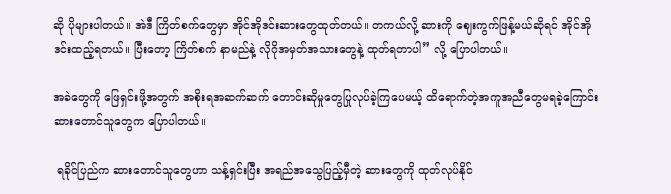ဆို ပိုများပါတယ်။ အဲဒီ ကြိတ်စက်တွေမှာ အိုင်အိုဒင်းဆားတွေထုတ်တယ်။ တကယ်လို့ ဆားကို ဈေးကွက်ဖြန့်မယ်ဆိုရင် အိုင်အိုဒင်းထည့်ရတယ်။ ပြီးတော့ ကြိတ်စက် နာမည်နဲ့ လိုဂိုအမှတ်အသားတွေနဲ့ ထုတ်ရတာပါ” လို့ ပြောပါတယ်။

အခဲတွေကို ဖြေရှင်းဖို့အတွက် အစိုးရအဆက်ဆက် တောင်းဆိုမှုတွေပြုလုပ်ခဲ့ကြပေမယ့် ထိရောက်တဲ့အကူအညီတွေမရခဲ့ကြောင်း ဆားတောင်သူတွေက ပြောပါတယ်။

 ရခိုင်ပြည်က ဆားတောင်သူတွေဟာ သန့်ရှင်းပြီး အရည်အသွေပြည့်မှီတဲ့ ဆားတွေကို ထုတ်လုပ်နိုင်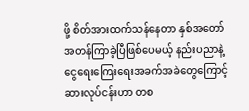ဖို့ စိတ်အားထက်သန်နေတာ နှစ်အတော်အတန်ကြာခဲ့ပြီဖြစ်ပေမယ့် နည်းပညာနဲ့ ငွေရေးကြေးရေးအခက်အခဲတွေကြောင့် ဆားလုပ်ငန်းဟာ တစ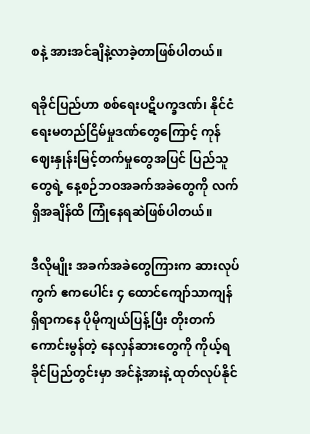စနဲ့ အားအင်ချိနဲ့လာခဲ့တာဖြစ်ပါတယ်။

ရခိုင်ပြည်ဟာ စစ်ရေးပဋိပက္ခဒဏ်၊ နိုင်ငံရေးမတည်ငြိမ်မှုဒဏ်တွေကြောင့် ကုန်ဈေးနှုန်းမြင့်တက်မှုတွေအပြင် ပြည်သူတွေရဲ့ နေ့စဉ်ဘဝအခက်အခဲတွေကို လက်ရှိအချိန်ထိ ကြုံနေရဆဲဖြစ်ပါတယ်။

ဒီလိုမျိုး အခက်အခဲတွေကြားက ဆားလုပ်ကွက် ဧကပေါင်း ၄ ထောင်ကျော်သာကျန်ရှိရာကနေ ပိုမိုကျယ်ပြန့်ပြီး တိုးတက်ကောင်းမွန်တဲ့ နေလှန်ဆားတွေကို ကိုယ့်ရခိုင်ပြည်တွင်းမှာ အင်နဲ့အားနဲ့ ထုတ်လုပ်နိုင်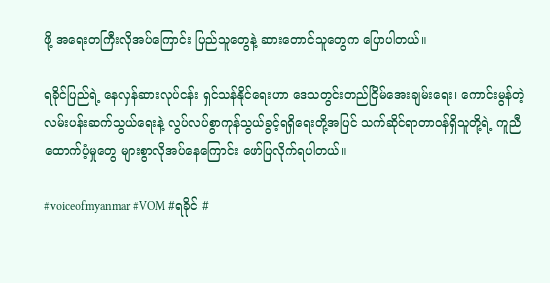ဖို့ အရေးတကြီးလိုအပ်ကြောင်း ပြည်သူတွေနဲ့ ဆားတောင်သူတွေက ပြောပါတယ်။

ရခိုင်ပြည်ရဲ့ နေလှန်ဆားလုပ်ငန်း ရှင်သန်နိုင်ရေးဟာ ဒေသတွင်းတည်ငြိမ်အေးချမ်းရေး၊ ကောင်းမွန်တဲ့ လမ်းပန်းဆက်သွယ်ရေးနဲ့ လွပ်လပ်စွာကုန်သွယ်ခွင့်ရရှိရေးတို့အပြင် သက်ဆိုင်ရာတာဝန်ရှိသူတို့ရဲ့ ကူညီထောက်ပံ့မှုတွေ များစွာလိုအပ်နေကြောင်း ဖော်ပြလိုက်ရပါတယ်။

#voiceofmyanmar #VOM #ရခိုင် #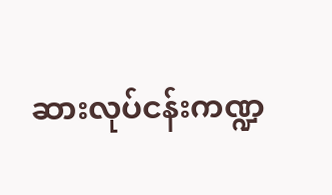ဆားလုပ်ငန်းကဏ္ဍ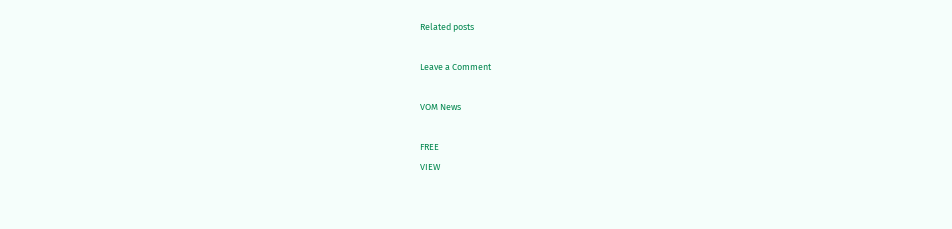Related posts

Leave a Comment

VOM News

FREE
VIEW